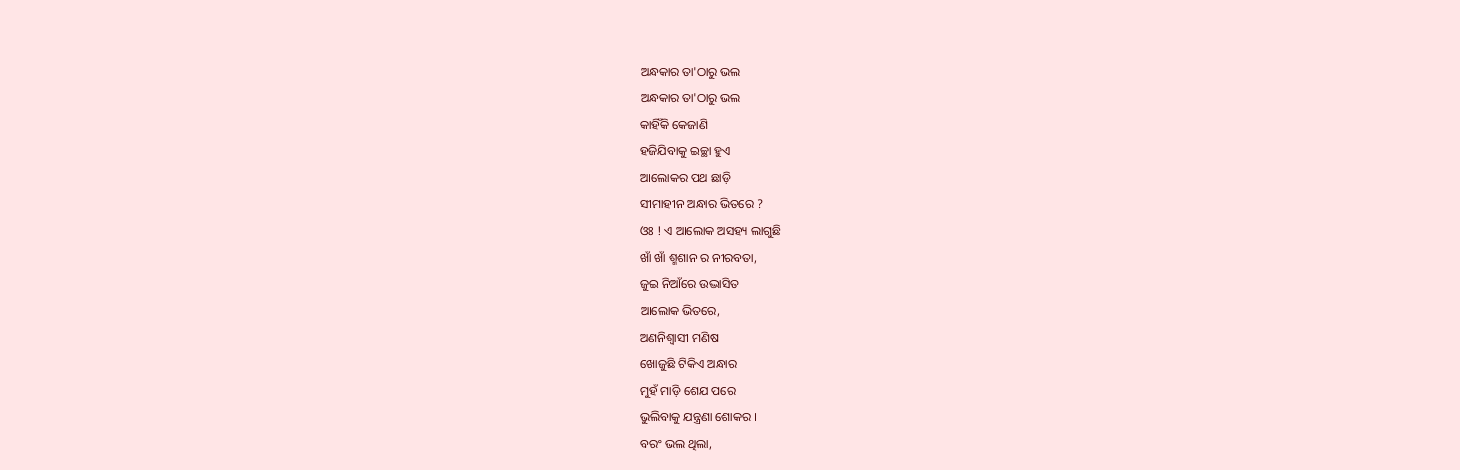ଅନ୍ଧକାର ତା'ଠାରୁ ଭଲ
ଅନ୍ଧକାର ତା'ଠାରୁ ଭଲ
କାହିଁକି କେଜାଣି
ହଜିଯିବାକୁ ଇଚ୍ଛା ହୁଏ
ଆଲୋକର ପଥ ଛାଡ଼ି
ସୀମାହୀନ ଅନ୍ଧାର ଭିତରେ ?
ଓଃ ! ଏ ଆଲୋକ ଅସହ୍ୟ ଲାଗୁଛି
ଖାଁ ଖାଁ ଶ୍ମଶାନ ର ନୀରବତା,
ଜୁଇ ନିଆଁରେ ଉଦ୍ଭାସିତ
ଆଲୋକ ଭିତରେ,
ଅଣନିଶ୍ବାସୀ ମଣିଷ
ଖୋଜୁଛି ଟିକିଏ ଅନ୍ଧାର
ମୁହଁ ମାଡ଼ି ଶେଯ ପରେ
ଭୁଲିବାକୁ ଯନ୍ତ୍ରଣା ଶୋକର ।
ବରଂ ଭଲ ଥିଲା,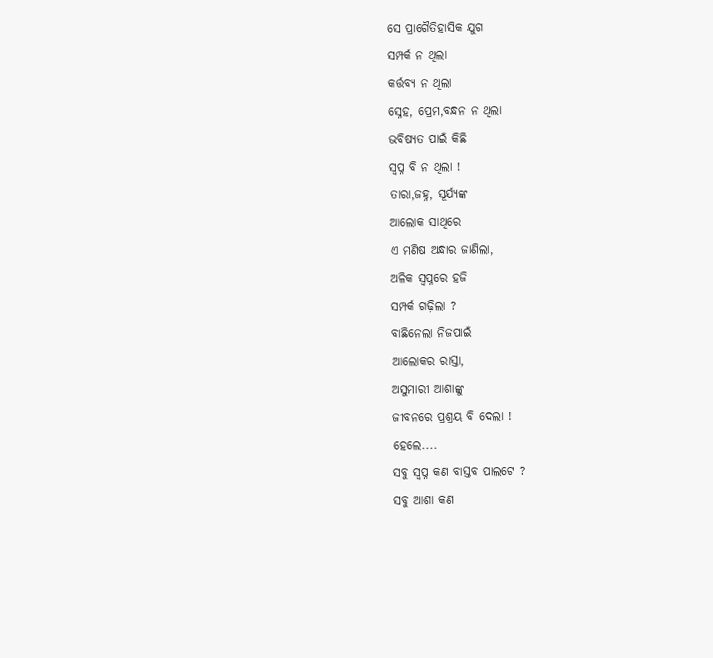ସେ ପ୍ରାଗୈତିହାସିକ ଯୁଗ
ସମ୍ପର୍କ ନ ଥିଲା
କର୍ତ୍ତବ୍ୟ ନ ଥିଲା
ସ୍ନେହ, ପ୍ରେମ,ବନ୍ଧନ ନ ଥିଲା
ଭବିଷ୍ୟତ ପାଇଁ କିଛି
ସ୍ୱପ୍ନ ବି ନ ଥିଲା !
ତାରା,ଜହ୍ନ, ସୂର୍ଯ୍ୟଙ୍କ
ଆଲୋକ ସାଥିରେ
ଏ ମଣିଷ ଅନ୍ଧାର ଜାଣିଲା,
ଅଳିକ ସ୍ୱପ୍ନରେ ହଜି
ସମ୍ପର୍କ ଗଢ଼ିଲା ?
ବାଛିନେଲା ନିଜପାଇଁ
ଆଲୋକର ରାସ୍ତା,
ଅସୁମାରୀ ଆଶାଙ୍କୁ
ଜୀବନରେ ପ୍ରଶ୍ରୟ ବି ଦେଲା !
ହେଲେ....
ସବୁ ସ୍ୱପ୍ନ କଣ ବାସ୍ତବ ପାଲଟେ ?
ସବୁ ଆଶା କଣ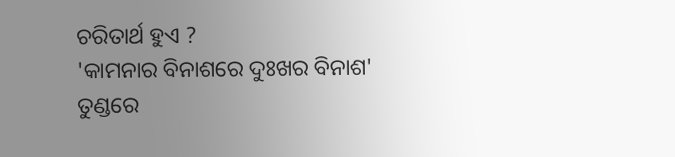ଚରିତାର୍ଥ ହୁଏ ?
'କାମନାର ବିନାଶରେ ଦୁଃଖର ବିନାଶ'
ତୁଣ୍ଡରେ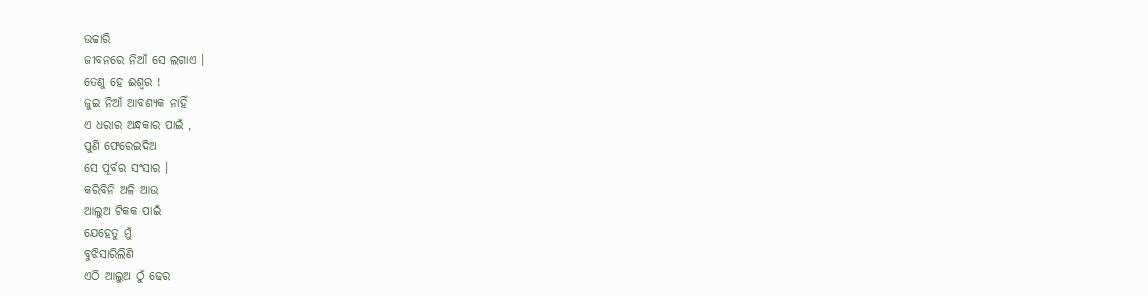ଉଚ୍ଚାରି
ଜୀବନରେ ନିଆଁ ସେ ଲଗାଏ ।
ତେଣୁ ହେ ଈଶ୍ୱର !
ଜୁଇ ନିଆଁ ଆବଶ୍ୟକ ନାହିଁ
ଏ ଧରାର ଅନ୍ଧକାର ପାଇଁ ,
ପୁଣି ଫେରେଇଦିଅ
ସେ ପୂର୍ବର ସଂସାର ।
କରିବିନି ଅଳି ଆଉ
ଆଲୁଅ ଟିକକ ପାଇଁ
ଯେହେତୁ ମୁଁ
ବୁଝିସାରିଲିଣି
ଏଠି ଆଲୁଅ ଠୁଁ ଢେର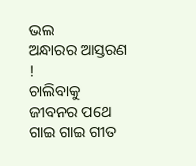ଭଲ
ଅନ୍ଧାରର ଆସ୍ତରଣ !
ଚାଲିବାକୁ ଜୀବନର ପଥେ
ଗାଇ ଗାଇ ଗୀତ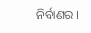ନିର୍ବାଣର ।